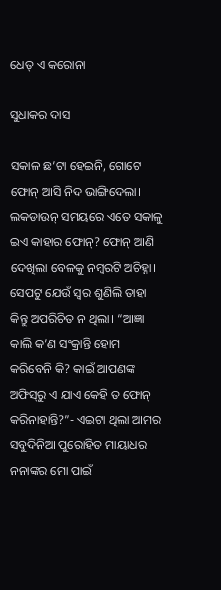ଧେତ୍‌ ଏ କରୋନା

ସୁଧାକର ଦାସ

ସକାଳ ଛ’ଟା ହେଇନି, ଗୋଟେ ଫୋନ୍‌ ଆସି ନିଦ ଭାଙ୍ଗିଦେଲା। ଲକଡାଉନ୍‌ ସମୟରେ ଏତେ ସକାଳୁ ଇଏ କାହାର ଫୋନ୍‌? ଫୋନ୍‌ ଆଣି ଦେଖିଲା ବେଳକୁ ନମ୍ବରଟି ଅଚିହ୍ନା। ସେପଟୁ ଯେଉଁ ସ୍ବର ଶୁଣିଲି ତାହା କିନ୍ତୁ ଅପରିଚିତ ନ ଥିଲା। “ଆଜ୍ଞା କାଲି କ’ଣ ସଂକ୍ରାନ୍ତି ହୋମ କରିବେନି କି? କାଇଁ ଆପଣଙ୍କ ଅଫିସ୍‌ରୁ ଏ ଯାଏ କେହି ତ ଫୋନ୍‌ କରିନାହାନ୍ତି?”- ଏଇଟା ଥିଲା ଆମର ସବୁଦିନିଆ ପୁରୋହିତ ମାୟାଧର ନନାଙ୍କର ମୋ ପାଇଁ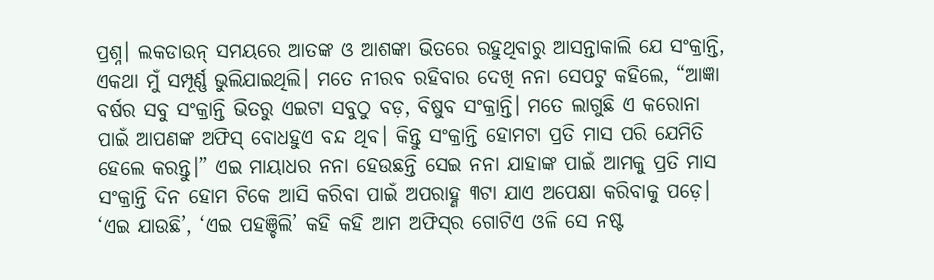ପ୍ରଶ୍ନ। ଲକଡାଉନ୍‌ ସମୟରେ ଆତଙ୍କ ଓ ଆଶଙ୍କା ଭିତରେ ରହୁଥିବାରୁ ଆସନ୍ତାକାଲି ଯେ ସଂକ୍ରାନ୍ତି, ଏକଥା ମୁଁ ସମ୍ପୂର୍ଣ୍ଣ ଭୁଲିଯାଇଥିଲି। ମତେ ନୀରବ ରହିବାର ଦେଖି ନନା ସେପଟୁ କହିଲେ, “ଆଜ୍ଞା ବର୍ଷର ସବୁ ସଂକ୍ରାନ୍ତି ଭିତରୁ ଏଇଟା ସବୁଠୁ ବଡ଼, ବିଷୁବ ସଂକ୍ରାନ୍ତି। ମତେ ଲାଗୁଛି ଏ କରୋନା ପାଇଁ ଆପଣଙ୍କ ଅଫିସ୍‌ ବୋଧହୁଏ ବନ୍ଦ ଥିବ। କିନ୍ତୁ ସଂକ୍ରାନ୍ତି ହୋମଟା ପ୍ରତି ମାସ ପରି ଯେମିତି ହେଲେ କରନ୍ତୁ।” ଏଇ ମାୟାଧର ନନା ହେଉଛନ୍ତି ସେଇ ନନା ଯାହାଙ୍କ ପାଇଁ ଆମକୁ ପ୍ରତି ମାସ ସଂକ୍ରାନ୍ତି ଦିନ ହୋମ ଟିକେ ଆସି କରିବା ପାଇଁ ଅପରାହ୍ଣ ୩ଟା ଯାଏ ଅପେକ୍ଷା କରିବାକୁ ପଡ଼େ। ‘ଏଇ ଯାଉଛି’, ‘ଏଇ ପହଞ୍ଚିଲି’ କହି କହି ଆମ ଅଫିସ୍‌ର ଗୋଟିଏ ଓଳି ସେ ନଷ୍ଟ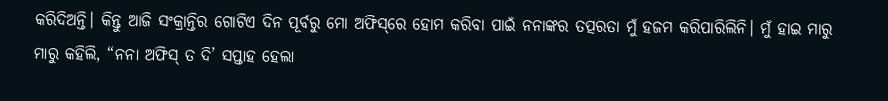କରିଦିଅନ୍ତି। କିନ୍ତୁ ଆଜି ସଂକ୍ରାନ୍ତିର ଗୋଟିଏ ଦିନ ପୂର୍ବରୁ ମୋ ଅଫିସ୍‌ରେ ହୋମ କରିବା ପାଇଁ ନନାଙ୍କର ତତ୍ପରତା ମୁଁ ହଜମ କରିପାରିଲିନି। ମୁଁ ହାଇ ମାରୁ ମାରୁ କହିଲି, “ନନା ଅଫିସ୍‌ ତ ଦି’ ସପ୍ତାହ ହେଲା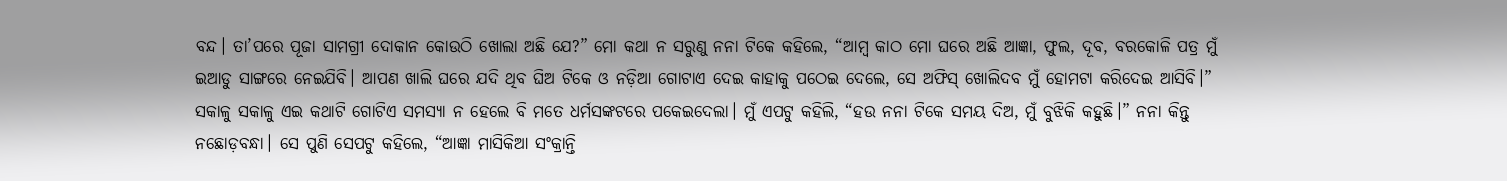ବନ୍ଦ। ତା’ପରେ ପୂଜା ସାମଗ୍ରୀ ଦୋକାନ କୋଉଠି ଖୋଲା ଅଛି ଯେ?” ମୋ କଥା ନ ସରୁଣୁ ନନା ଟିକେ କହିଲେ, “ଆମ୍ବ କାଠ ମୋ ଘରେ ଅଛି ଆଜ୍ଞା, ଫୁଲ, ଦୂବ, ବରକୋଳି ପତ୍ର ମୁଁ ଇଆଡୁ ସାଙ୍ଗରେ ନେଇଯିବି। ଆପଣ ଖାଲି ଘରେ ଯଦି ଥିବ ଘିଅ ଟିକେ ଓ ନଡ଼ିଆ ଗୋଟାଏ ଦେଇ କାହାକୁ ପଠେଇ ଦେଲେ, ସେ ଅଫିସ୍‌ ଖୋଲିଦବ ମୁଁ ହୋମଟା କରିଦେଇ ଆସିବି।” ସକାଳୁ ସକାଳୁ ଏଇ କଥାଟି ଗୋଟିଏ ସମସ୍ୟା ନ ହେଲେ ବି ମତେ ଧର୍ମସଙ୍କଟରେ ପକେଇଦେଲା। ମୁଁ ଏପଟୁ କହିଲି, “ହଉ ନନା ଟିକେ ସମୟ ଦିଅ, ମୁଁ ବୁଝିକି କହୁଛି।” ନନା କିନ୍ତୁ ନଛୋଡ଼ବନ୍ଧା। ସେ ପୁଣି ସେପଟୁ କହିଲେ, “ଆଜ୍ଞା ମାସିକିଆ ସଂକ୍ରାନ୍ତି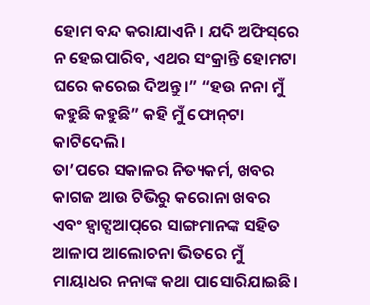ହୋମ ବନ୍ଦ କରାଯାଏନି। ଯଦି ଅଫିସ୍‌ରେ ନ ହେଇପାରିବ, ଏଥର ସଂକ୍ରାନ୍ତି ହୋମଟା ଘରେ କରେଇ ଦିଅନ୍ତୁ।” “ହଉ ନନା ମୁଁ କହୁଛି କହୁଛି” କହି ମୁଁ ଫୋନ୍‌ଟା କାଟିଦେଲି।
ତା’ପରେ ସକାଳର ନିତ୍ୟକର୍ମ, ଖବର କାଗଜ ଆଉ ଟିଭିରୁ କରୋନା ଖବର ଏବଂ ହ୍ବାଟ୍ସଆପ୍‌ରେ ସାଙ୍ଗମାନଙ୍କ ସହିତ ଆଳାପ ଆଲୋଚନା ଭିତରେ ମୁଁ ମାୟାଧର ନନାଙ୍କ କଥା ପାସୋରିଯାଇଛି।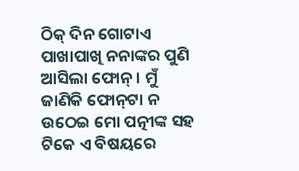ଠିକ୍‌ ଦିନ ଗୋଟାଏ ପାଖାପାଖି ନନାଙ୍କର ପୁଣି ଆସିଲା ଫୋନ୍‌। ମୁଁ ଜାଣିକି ଫୋନ୍‌ଟା ନ ଉଠେଇ ମୋ ପତ୍ନୀଙ୍କ ସହ ଟିକେ ଏ ବିଷୟରେ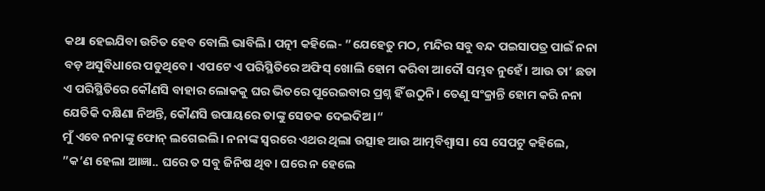କଥା ହେଇଯିବା ଉଚିତ ହେବ ବୋଲି ଭାବିଲି। ପତ୍ନୀ କହିଲେ- ”ଯେହେତୁ ମଠ, ମନ୍ଦିର ସବୁ ବନ୍ଦ ପଇସାପତ୍ର ପାଇଁ ନନା ବଡ଼ ଅସୁବିଧାରେ ପଡୁଥିବେ। ଏପଟେ ଏ ପରିସ୍ଥିତିରେ ଅଫିସ୍‌ ଖୋଲି ହୋମ କରିବା ଆଦୌ ସମ୍ଭବ ନୁହେଁ। ଆଉ ତା’ ଛଡା ଏ ପରିସ୍ଥିତିରେ କୌଣସି ବାହାର ଲୋକକୁ ଘର ଭିତରେ ପୂରେଇବାର ପ୍ରଶ୍ନ ହିଁ ଉଠୁନି। ତେଣୁ ସଂକ୍ରାନ୍ତି ହୋମ କରି ନନା ଯେତିକି ଦକ୍ଷିଣା ନିଅନ୍ତି, କୌଣସି ଉପାୟରେ ତାଙ୍କୁ ସେତକ ଦେଇଦିଅ।“
ମୁଁ ଏବେ ନନାଙ୍କୁ ଫୋନ୍‌ ଲଗେଇଲି। ନନାଙ୍କ ସ୍ବରରେ ଏଥର ଥିଲା ଉତ୍ସାହ ଆଉ ଆତ୍ମବିଶ୍ୱାସ। ସେ ସେପଟୁ କହିଲେ, ”କ’ଣ ହେଲା ଆଜ୍ଞା.. ଘରେ ତ ସବୁ ଜିନିଷ ଥିବ। ଘରେ ନ ହେଲେ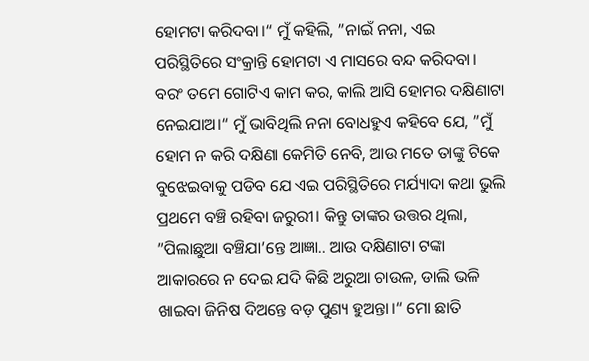ହୋମଟା କରିଦବା।“ ମୁଁ କହିଲି, ”ନାଇଁ ନନା, ଏଇ ପରିସ୍ଥିତିରେ ସଂକ୍ରାନ୍ତି ହୋମଟା ଏ ମାସରେ ବନ୍ଦ କରିଦବା। ବରଂ ତମେ ଗୋଟିଏ କାମ କର, କାଲି ଆସି ହୋମର ଦକ୍ଷିଣାଟା ନେଇଯାଅ।“ ମୁଁ ଭାବିଥିଲି ନନା ବୋଧହୁଏ କହିବେ ଯେ, ”ମୁଁ ହୋମ ନ କରି ଦକ୍ଷିଣା କେମିତି ନେବି, ଆଉ ମତେ ତାଙ୍କୁ ଟିକେ ବୁଝେଇବାକୁ ପଡିବ ଯେ ଏଇ ପରିସ୍ଥିତିରେ ମର୍ଯ୍ୟାଦା କଥା ଭୁଲି ପ୍ରଥମେ ବଞ୍ଚି ରହିବା ଜରୁରୀ। କିନ୍ତୁ ତାଙ୍କର ଉତ୍ତର ଥିଲା, ”ପିଲାଛୁଆ ବଞ୍ଚିଯା’ନ୍ତେ ଆଜ୍ଞା.. ଆଉ ଦକ୍ଷିଣାଟା ଟଙ୍କା ଆକାରରେ ନ ଦେଇ ଯଦି କିଛି ଅରୁଆ ଚାଉଳ, ଡାଲି ଭଳି ଖାଇବା ଜିନିଷ ଦିଅନ୍ତେ ବଡ଼ ପୁଣ୍ୟ ହୁଅନ୍ତା।“ ମୋ ଛାତି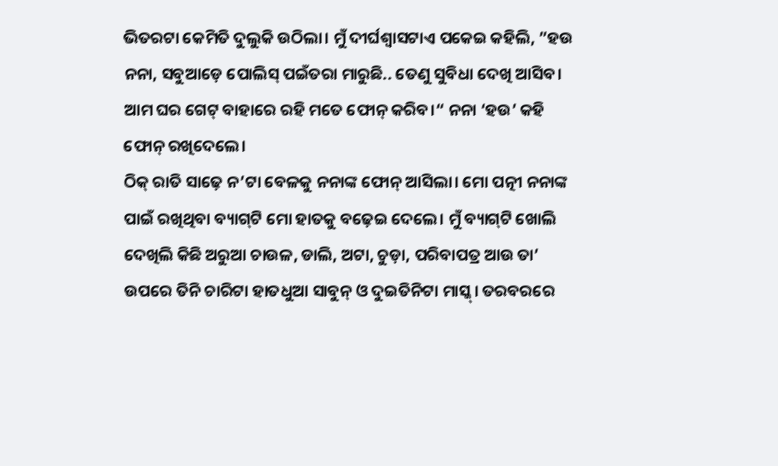ଭିତରଟା କେମିତି ଦୁଲୁକି ଉଠିଲା। ମୁଁ ଦୀର୍ଘଶ୍ୱାସଟାଏ ପକେଇ କହିଲି, ”ହଉ ନନା, ସବୁଆଡ଼େ ପୋଲିସ୍‌ ପଇଁତରା ମାରୁଛି.. ତେଣୁ ସୁବିଧା ଦେଖି ଆସିବ। ଆମ ଘର ଗେଟ୍‌ ବାହାରେ ରହି ମତେ ଫୋନ୍‌ କରିବ।“ ନନା ‘ହଉ’ କହି ଫୋନ୍‌ ରଖିଦେଲେ।
ଠିକ୍‌ ରାତି ସାଢ଼େ ନ’ଟା ବେଳକୁ ନନାଙ୍କ ଫୋନ୍‌ ଆସିଲା। ମୋ ପତ୍ନୀ ନନାଙ୍କ ପାଇଁ ରଖିଥିବା ବ୍ୟାଗ୍‌ଟି ମୋ ହାତକୁ ବଢ଼େଇ ଦେଲେ। ମୁଁ ବ୍ୟାଗ୍‌ଟି ଖୋଲି ଦେଖିଲି କିଛି ଅରୁଆ ଚାଉଳ, ଡାଲି, ଅଟା, ଚୁଡ଼ା, ପରିବାପତ୍ର ଆଉ ତା’ ଉପରେ ତିନି ଚାରିଟା ହାତଧୁଆ ସାବୁନ୍‌ ଓ ଦୁଇତିନିଟା ମାସ୍କ୍‌। ତରବରରେ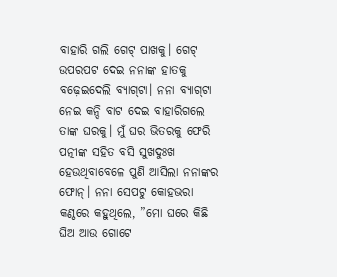ବାହାରି ଗଲି ଗେଟ୍‌ ପାଖକୁ। ଗେଟ୍‌ ଉପରପଟ ଦେଇ ନନାଙ୍କ ହାତକୁ ବଢ଼େଇଦେଲି ବ୍ୟାଗ୍‌ଟା। ନନା ବ୍ୟାଗ୍‌ଟା ନେଇ କନ୍ଦି ବାଟ ଦେଇ ବାହାରିଗଲେ ତାଙ୍କ ଘରକୁ। ମୁଁ ଘର ଭିତରକୁ ଫେରି ପତ୍ନୀଙ୍କ ସହିତ ବସି ସୁଖଦୁଃଖ ହେଉଥିବାବେଳେ ପୁଣି ଆସିଲା ନନାଙ୍କର ଫୋନ୍‌। ନନା ସେପଟୁ କୋହଭରା କଣ୍ଠରେ କହୁଥିଲେ, ”ମୋ ଘରେ କିଛି ଘିଅ ଆଉ ଗୋଟେ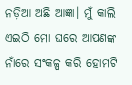ନଡ଼ିଆ ଅଛି ଆଜ୍ଞା। ମୁଁ କାଲି ଏଇଠି ମୋ ଘରେ ଆପଣଙ୍କ ନାଁରେ ସଂକଳ୍ପ କରି ହୋମଟି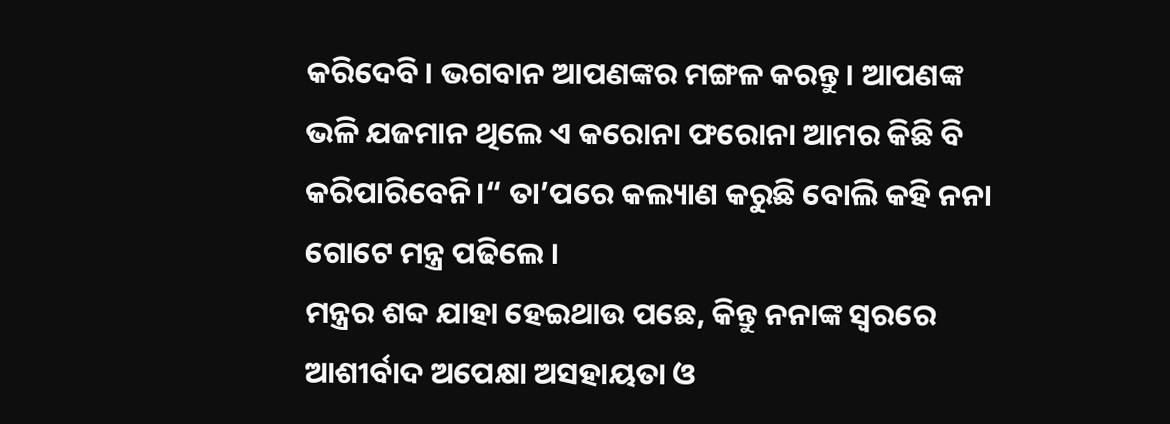କରିଦେବି। ଭଗବାନ ଆପଣଙ୍କର ମଙ୍ଗଳ କରନ୍ତୁ। ଆପଣଙ୍କ ଭଳି ଯଜମାନ ଥିଲେ ଏ କରୋନା ଫରୋନା ଆମର କିଛି ବି କରିପାରିବେନି।“ ତା’ପରେ କଲ୍ୟାଣ କରୁଛି ବୋଲି କହି ନନା ଗୋଟେ ମନ୍ତ୍ର ପଢିଲେ ।
ମନ୍ତ୍ରର ଶବ୍ଦ ଯାହା ହେଇଥାଉ ପଛେ, କିନ୍ତୁ ନନାଙ୍କ ସ୍ବରରେ ଆଶୀର୍ବାଦ ଅପେକ୍ଷା ଅସହାୟତା ଓ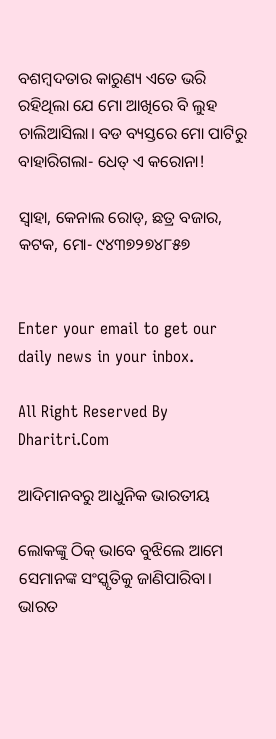ବଶମ୍ବଦତାର କାରୁଣ୍ୟ ଏତେ ଭରି ରହିଥିଲା ଯେ ମୋ ଆଖିରେ ବି ଲୁହ ଚାଲିଆସିଲା। ବଡ ବ୍ୟସ୍ତରେ ମୋ ପାଟିରୁ ବାହାରିଗଲା- ଧେତ୍‌ ଏ କରୋନା!

ସ୍ବାହା, କେନାଲ ରୋଡ୍‌, ଛତ୍ର ବଜାର, କଟକ, ମୋ- ୯୪୩୭୨୭୪୮୫୭


Enter your email to get our daily news in your inbox.

All Right Reserved By Dharitri.Com

ଆଦିମାନବରୁ ଆଧୁନିକ ଭାରତୀୟ

ଲୋକଙ୍କୁ ଠିକ୍‌ ଭାବେ ବୁଝିଲେ ଆମେ ସେମାନଙ୍କ ସଂସ୍କୃତିକୁ ଜାଣିପାରିବା। ଭାରତ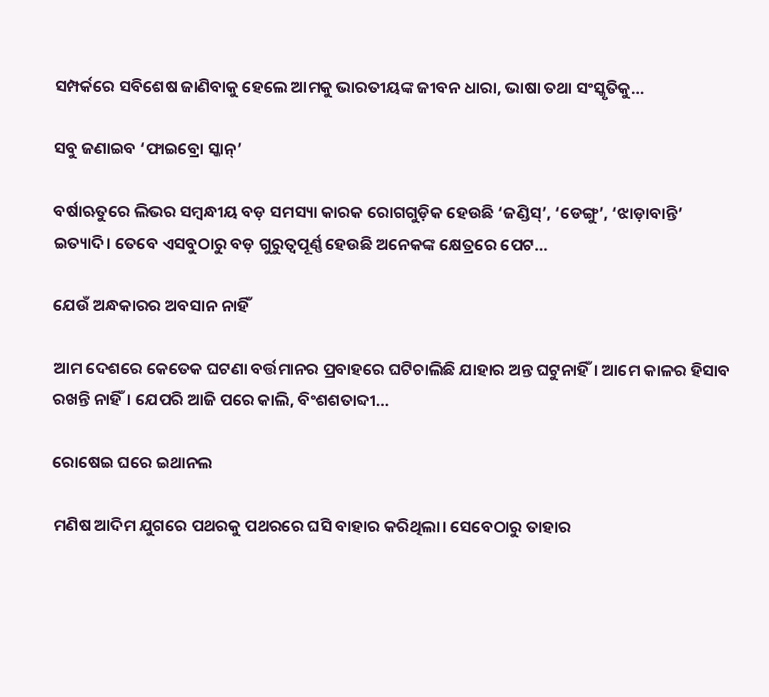ସମ୍ପର୍କରେ ସବିଶେଷ ଜାଣିବାକୁ ହେଲେ ଆମକୁ ଭାରତୀୟଙ୍କ ଜୀବନ ଧାରା, ଭାଷା ତଥା ସଂସ୍କୃତିକୁ…

ସବୁ ଜଣାଇବ ‘ଫାଇବ୍ରୋ ସ୍କାନ୍‌’

ବର୍ଷାଋତୁରେ ଲିଭର ସମ୍ବନ୍ଧୀୟ ବଡ଼ ସମସ୍ୟା କାରକ ରୋଗଗୁଡ଼ିକ ହେଉଛି ‘ଜଣ୍ଡିସ୍‌’, ‘ଡେଙ୍ଗୁ’, ‘ଝାଡ଼ାବାନ୍ତି’ ଇତ୍ୟାଦି। ତେବେ ଏସବୁଠାରୁ ବଡ଼ ଗୁରୁତ୍ୱପୂର୍ଣ୍ଣ ହେଉଛି ଅନେକଙ୍କ କ୍ଷେତ୍ରରେ ପେଟ…

ଯେଉଁ ଅନ୍ଧକାରର ଅବସାନ ନାହିଁ

ଆମ ଦେଶରେ କେତେକ ଘଟଣା ବର୍ତ୍ତମାନର ପ୍ରବାହରେ ଘଟିଚାଲିଛି ଯାହାର ଅନ୍ତ ଘଟୁନାହିଁ। ଆମେ କାଳର ହିସାବ ରଖନ୍ତି ନାହିଁ। ଯେପରି ଆଜି ପରେ କାଲି, ବିଂଶଶତାବ୍ଦୀ…

ରୋଷେଇ ଘରେ ଇଥାନଲ

ମଣିଷ ଆଦିମ ଯୁଗରେ ପଥରକୁ ପଥରରେ ଘସି ବାହାର କରିଥିଲା। ସେବେଠାରୁ ତାହାର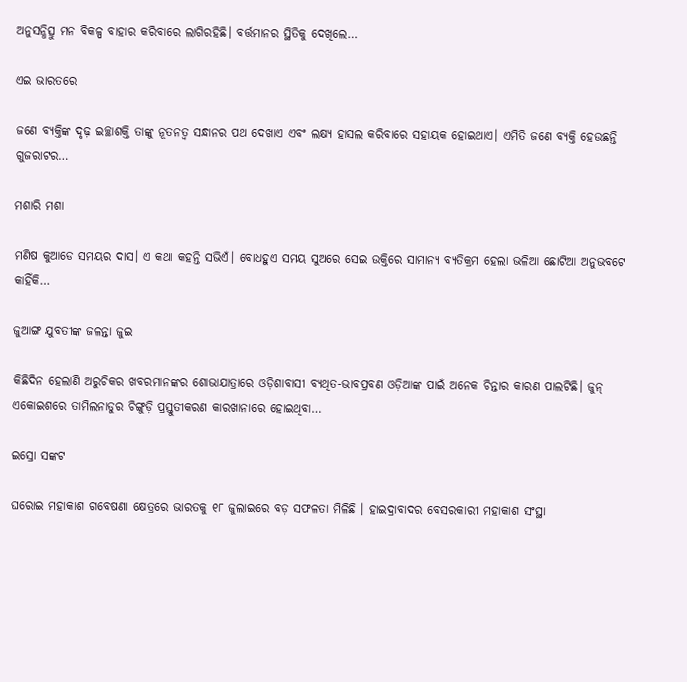ଅନୁସନ୍ଧିତ୍ସୁ ମନ ବିକଳ୍ପ ବାହାର କରିବାରେ ଲାଗିରହିଛି। ବର୍ତ୍ତମାନର ସ୍ଥିତିକୁ ଦେଖିଲେ…

ଏଇ ଭାରତରେ

ଜଣେ ବ୍ୟକ୍ତିଙ୍କ ଦୃଢ଼ ଇଚ୍ଛାଶକ୍ତି ତାଙ୍କୁ ନୂତନତ୍ୱ ସନ୍ଧାନର ପଥ ଦେଖାଏ ଏବଂ ଲକ୍ଷ୍ୟ ହାସଲ କରିବାରେ ସହାୟକ ହୋଇଥାଏ। ଏମିତି ଜଣେ ବ୍ୟକ୍ତି ହେଉଛନ୍ତି ଗୁଜରାଟର…

ମଶାରି ମଶା

ମଣିଷ କୁଆଡେ ସମୟର ଦାସ। ଏ କଥା କହନ୍ତି ସଭିଏଁ। ବୋଧହୁଏ ସମୟ ସୁଅରେ ସେଇ ଉକ୍ତିରେ ସାମାନ୍ୟ ବ୍ୟତିକ୍ରମ ହେଲା ଭଳିଆ ଛୋଟିଆ ଅନୁଭବଟେ କାହିଁକି…

ଜୁଆଙ୍ଗ ଯୁବତୀଙ୍କ ଜଳନ୍ତା ଜୁଇ

କିଛିଦିନ ହେଲାଣି ଅରୁଚିକର ଖବରମାନଙ୍କର ଶୋଭାଯାତ୍ରାରେ ଓଡ଼ିଶାବାସୀ ବ୍ୟଥିତ-ଭାବପ୍ରବଣ ଓଡ଼ିଆଙ୍କ ପାଇଁ ଅନେକ ଚିନ୍ତାର କାରଣ ପାଲଟିଛି। ଜୁନ୍‌ ଏକୋଇଶରେ ତାମିଲନାଡୁର ଚିଙ୍ଗୁଡ଼ି ପ୍ରସ୍ତୁତୀକରଣ କାରଖାନାରେ ହୋଇଥିବା…

ଇସ୍ରୋ ସଙ୍କଟ

ଘରୋଇ ମହାକାଶ ଗବେଷଣା କ୍ଷେତ୍ରରେ ଭାରତକୁ ୧୮ ଜୁଲାଇରେ ବଡ଼ ସଫଳତା ମିଳିଛି । ହାଇଦ୍ରାବାଦର ବେସରକାରୀ ମହାକାଶ ସଂସ୍ଥା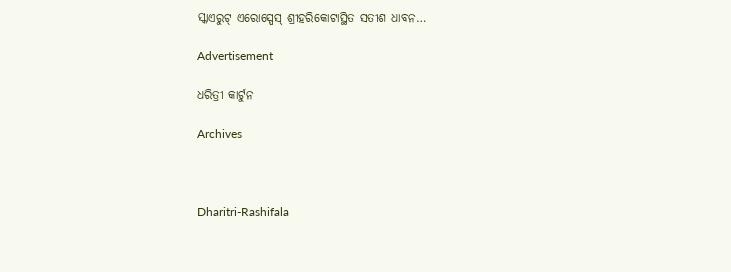ସ୍କାଏରୁଟ୍‌ ଏରୋସ୍ପେସ୍‌ ଶ୍ରୀହରିକୋଟାସ୍ଥିତ ସତୀଶ ଧାବନ…

Advertisement

ଧରିତ୍ରୀ କାର୍ଟୁନ

Archives



Dharitri-Rashifala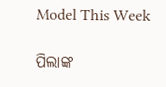Model This Week

ପିଲାଙ୍କ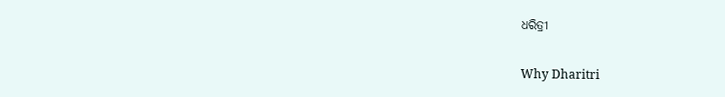ଧରିତ୍ରୀ

Why Dharitri